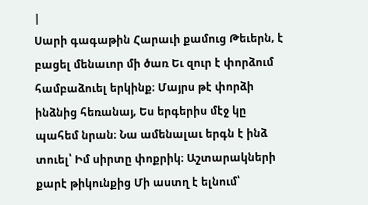|
Սարի գագաթին Հարաւի քամուց Թեւերն, է բացել մենաւոր մի ծառ Եւ զուր է փորձում համբաձուել երկինք։ Մայրս թէ փորձի ինձնից հեռանայ, Ես երգերիս մէջ կը պահեմ նրան։ Նա ամենալաւ երգն է ինձ տուել՝ Իմ սիրտը փոքրիկ։ Աշտարակների քարէ թիկունքից Մի աստղ է ելնում՝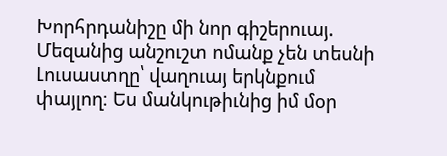Խորհրդանիշը մի նոր գիշերուայ. Մեզանից անշուշտ ոմանք չեն տեսնի Լուսաստղը՝ վաղուայ երկնքում փայլող։ Ես մանկութիւնից իմ մօր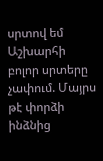սրտով եմ Աշխարհի բոլոր սրտերը չափում. Մայրս թէ փորձի ինձնից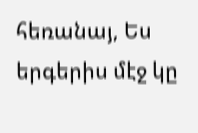հեռանայ, Ես երգերիս մէջ կը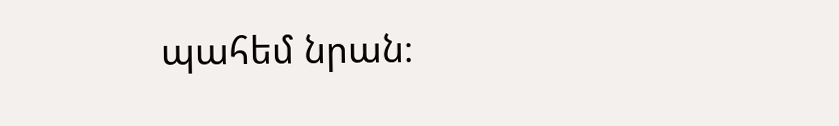պահեմ նրան։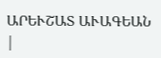ԱՐԵՒՇԱՏ ԱՒԱԳԵԱՆ |